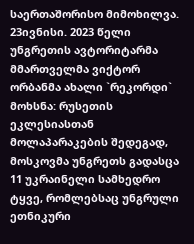საერთაშორისო მიმოხილვა. 23ივნისი. 2023 წელი
უნგრეთის ავტორიტარმა მმართველმა ვიქტორ ორბანმა ახალი `რეკორდი` მოხსნა: რუსეთის ეკლესიასთან მოლაპარაკების შედეგად, მოსკოვმა უნგრეთს გადასცა 11 უკრაინელი სამხედრო ტყვე, რომლებსაც უნგრული ეთნიკური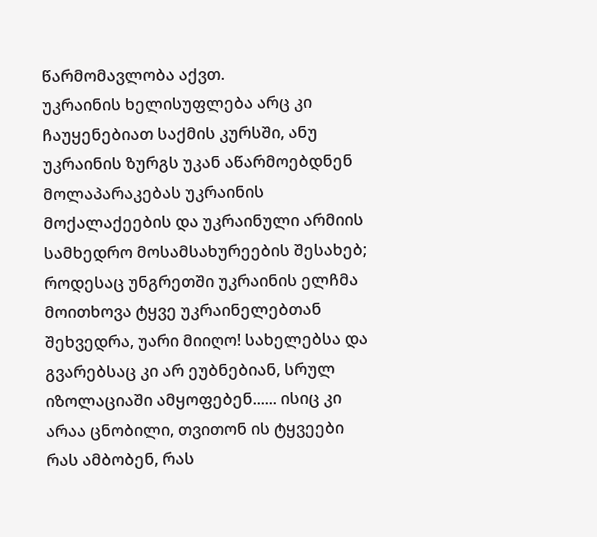წარმომავლობა აქვთ.
უკრაინის ხელისუფლება არც კი ჩაუყენებიათ საქმის კურსში, ანუ უკრაინის ზურგს უკან აწარმოებდნენ მოლაპარაკებას უკრაინის მოქალაქეების და უკრაინული არმიის სამხედრო მოსამსახურეების შესახებ;
როდესაც უნგრეთში უკრაინის ელჩმა მოითხოვა ტყვე უკრაინელებთან შეხვედრა, უარი მიიღო! სახელებსა და გვარებსაც კი არ ეუბნებიან, სრულ იზოლაციაში ამყოფებენ...... ისიც კი არაა ცნობილი, თვითონ ის ტყვეები რას ამბობენ, რას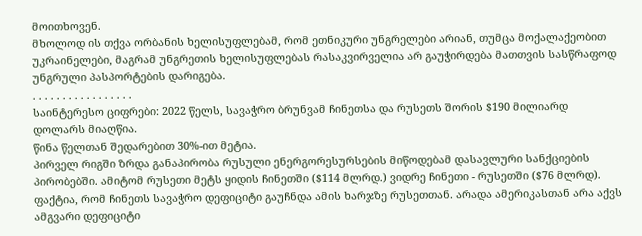მოითხოვენ.
მხოლოდ ის თქვა ორბანის ხელისუფლებამ, რომ ეთნიკური უნგრელები არიან, თუმცა მოქალაქეობით უკრაინელები, მაგრამ უნგრეთის ხელისუფლებას რასაკვირველია არ გაუჭირდება მათთვის სასწრაფოდ უნგრული პასპორტების დარიგება.
. . . . . . . . . . . . . . . . .
საინტერესო ციფრები: 2022 წელს, სავაჭრო ბრუნვამ ჩინეთსა და რუსეთს შორის $190 მილიარდ დოლარს მიაღწია.
წინა წელთან შედარებით 30%-ით მეტია.
პირველ რიგში ზრდა განაპირობა რუსული ენერგორესურსების მიწოდებამ დასავლური სანქციების პირობებში. ამიტომ რუსეთი მეტს ყიდის ჩინეთში ($114 მლრდ.) ვიდრე ჩინეთი - რუსეთში ($76 მლრდ).
ფაქტია, რომ ჩინეთს სავაჭრო დეფიციტი გაუჩნდა ამის ხარჯზე რუსეთთან. არადა ამერიკასთან არა აქვს ამგვარი დეფიციტი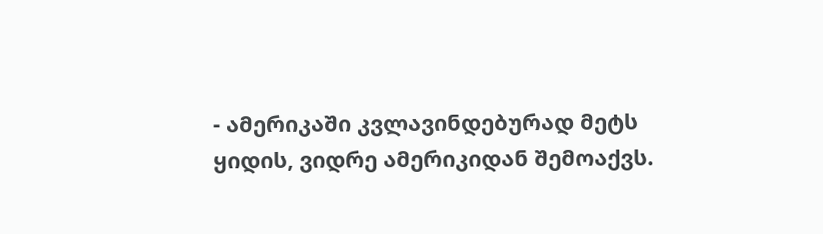- ამერიკაში კვლავინდებურად მეტს ყიდის, ვიდრე ამერიკიდან შემოაქვს.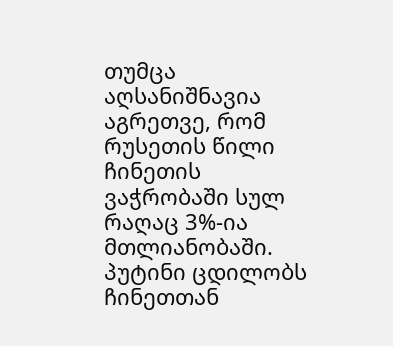თუმცა აღსანიშნავია აგრეთვე, რომ რუსეთის წილი ჩინეთის ვაჭრობაში სულ რაღაც 3%-ია მთლიანობაში.
პუტინი ცდილობს ჩინეთთან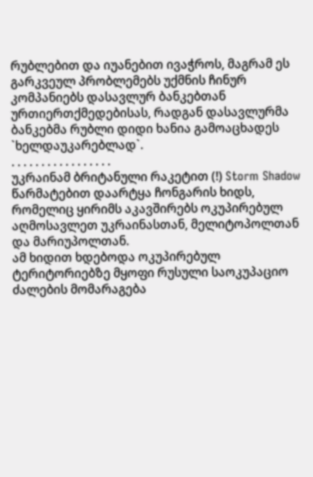რუბლებით და იუანებით ივაჭროს, მაგრამ ეს გარკვეულ პრობლემებს უქმნის ჩინურ კომპანიებს დასავლურ ბანკებთან ურთიერთქმედებისას, რადგან დასავლურმა ბანკებმა რუბლი დიდი ხანია გამოაცხადეს `ხელდაუკარებლად`.
. . . . . . . . . . . . . . . . .
უკრაინამ ბრიტანული რაკეტით (!) Storm Shadow წარმატებით დაარტყა ჩონგარის ხიდს, რომელიც ყირიმს აკავშირებს ოკუპირებულ აღმოსავლეთ უკრაინასთან, მელიტოპოლთან და მარიუპოლთან.
ამ ხიდით ხდებოდა ოკუპირებულ ტერიტორიებზე მყოფი რუსული საოკუპაციო ძალების მომარაგება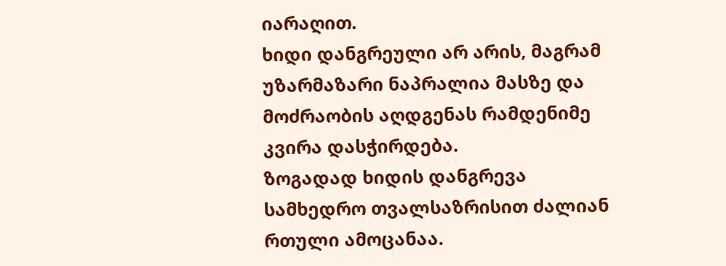იარაღით.
ხიდი დანგრეული არ არის, მაგრამ უზარმაზარი ნაპრალია მასზე და მოძრაობის აღდგენას რამდენიმე კვირა დასჭირდება.
ზოგადად ხიდის დანგრევა სამხედრო თვალსაზრისით ძალიან რთული ამოცანაა.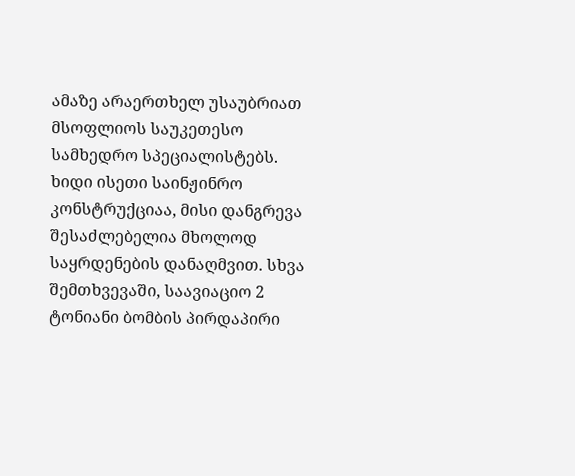ამაზე არაერთხელ უსაუბრიათ მსოფლიოს საუკეთესო სამხედრო სპეციალისტებს. ხიდი ისეთი საინჟინრო კონსტრუქციაა, მისი დანგრევა შესაძლებელია მხოლოდ საყრდენების დანაღმვით. სხვა შემთხვევაში, საავიაციო 2 ტონიანი ბომბის პირდაპირი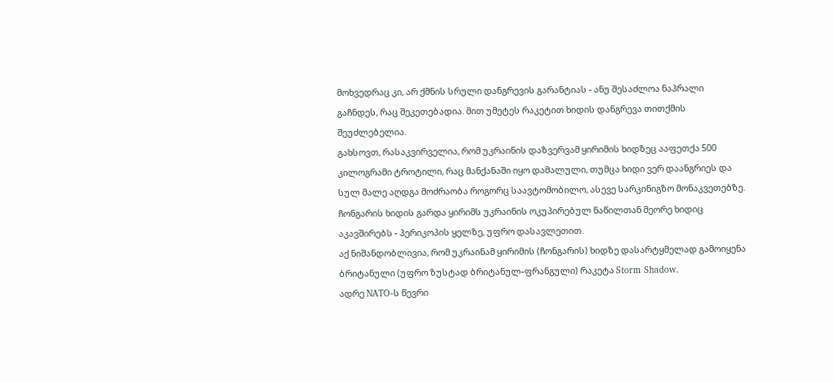მოხვედრაც კი, არ ქმნის სრული დანგრევის გარანტიას - ანუ შესაძლოა ნაპრალი გაჩნდეს, რაც შეკეთებადია. მით უმეტეს რაკეტით ხიდის დანგრევა თითქმის შეუძლებელია.
გახსოვთ, რასაკვირველია, რომ უკრაინის დაზვერვამ ყირიმის ხიდზეც ააფეთქა 500 კილოგრამი ტროტილი, რაც მანქანაში იყო დამალული, თუმცა ხიდი ვერ დაანგრიეს და სულ მალე აღდგა მოძრაობა როგორც საავტომობილო, ასევე სარკინიგზო მონაკვეთებზე.
ჩონგარის ხიდის გარდა ყირიმს უკრაინის ოკუპირებულ ნაწილთან მეორე ხიდიც აკავშირებს - პერიკოპის ყელზე, უფრო დასავლეთით.
აქ ნიშანდობლივია, რომ უკრაინამ ყირიმის (ჩონგარის) ხიდზე დასარტყმელად გამოიყენა ბრიტანული (უფრო ზუსტად ბრიტანულ-ფრანგული) რაკეტა Storm Shadow.
ადრე NATO-ს წევრი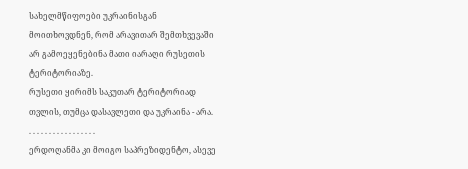სახელმწიფოები უკრაინისგან მოითხოვდნენ, რომ არავითარ შემთხვევაში არ გამოეყენებინა მათი იარაღი რუსეთის ტერიტორიაზე.
რუსეთი ყირიმს საკუთარ ტერიტორიად თვლის, თუმცა დასავლეთი და უკრაინა - არა.
. . . . . . . . . . . . . . . . .
ერდოღანმა კი მოიგო საპრეზიდენტო, ასევე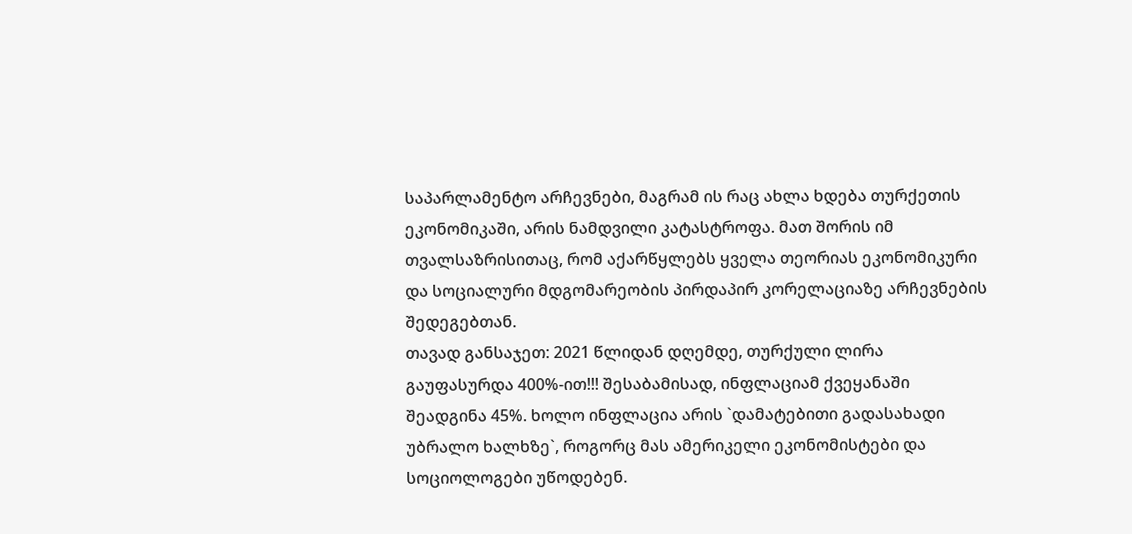საპარლამენტო არჩევნები, მაგრამ ის რაც ახლა ხდება თურქეთის ეკონომიკაში, არის ნამდვილი კატასტროფა. მათ შორის იმ თვალსაზრისითაც, რომ აქარწყლებს ყველა თეორიას ეკონომიკური და სოციალური მდგომარეობის პირდაპირ კორელაციაზე არჩევნების შედეგებთან.
თავად განსაჯეთ: 2021 წლიდან დღემდე, თურქული ლირა გაუფასურდა 400%-ით!!! შესაბამისად, ინფლაციამ ქვეყანაში შეადგინა 45%. ხოლო ინფლაცია არის `დამატებითი გადასახადი უბრალო ხალხზე`, როგორც მას ამერიკელი ეკონომისტები და სოციოლოგები უწოდებენ.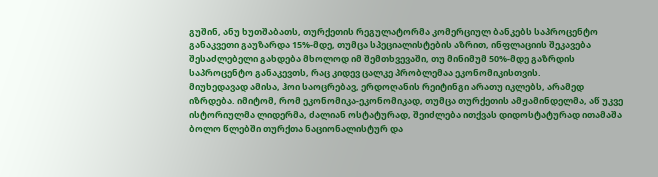გუშინ, ანუ ხუთშაბათს, თურქეთის რეგულატორმა კომერციულ ბანკებს საპროცენტო განაკვეთი გაუზარდა 15%-მდე, თუმცა სპეციალისტების აზრით, ინფლაციის შეკავება შესაძლებელი გახდება მხოლოდ იმ შემთხვევაში, თუ მინიმუმ 50%-მდე გაზრდის საპროცენტო განაკევთს, რაც კიდევ ცალკე პრობლემაა ეკონომიკისთვის.
მიუხედავად ამისა, ჰოი საოცრებავ, ერდოღანის რეიტინგი არათუ იკლებს, არამედ იზრდება. იმიტომ, რომ ეკონომიკა-ეკონომიკად, თუმცა თურქეთის ამჟამინდელმა, აწ უკვე ისტორიულმა ლიდერმა, ძალიან ოსტატურად, შეიძლება ითქვას დიდოსტატურად ითამაშა ბოლო წლებში თურქთა ნაციონალისტურ და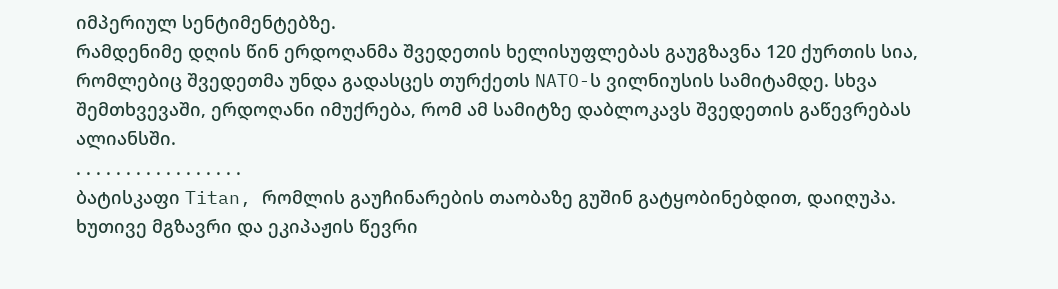იმპერიულ სენტიმენტებზე.
რამდენიმე დღის წინ ერდოღანმა შვედეთის ხელისუფლებას გაუგზავნა 120 ქურთის სია, რომლებიც შვედეთმა უნდა გადასცეს თურქეთს NATO-ს ვილნიუსის სამიტამდე. სხვა შემთხვევაში, ერდოღანი იმუქრება, რომ ამ სამიტზე დაბლოკავს შვედეთის გაწევრებას ალიანსში.
. . . . . . . . . . . . . . . . .
ბატისკაფი Titan, რომლის გაუჩინარების თაობაზე გუშინ გატყობინებდით, დაიღუპა.
ხუთივე მგზავრი და ეკიპაჟის წევრი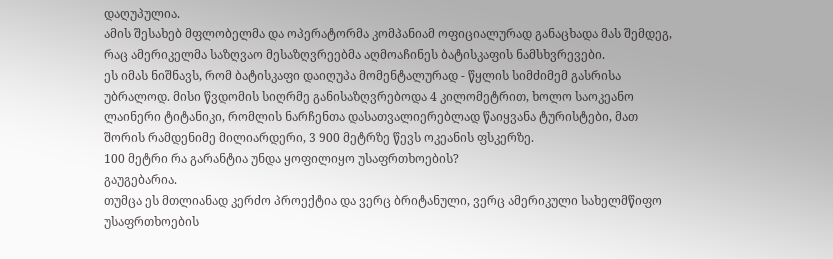დაღუპულია.
ამის შესახებ მფლობელმა და ოპერატორმა კომპანიამ ოფიციალურად განაცხადა მას შემდეგ, რაც ამერიკელმა საზღვაო მესაზღვრეებმა აღმოაჩინეს ბატისკაფის ნამსხვრევები.
ეს იმას ნიშნავს, რომ ბატისკაფი დაიღუპა მომენტალურად - წყლის სიმძიმემ გასრისა უბრალოდ. მისი წვდომის სიღრმე განისაზღვრებოდა 4 კილომეტრით, ხოლო საოკეანო ლაინერი ტიტანიკი, რომლის ნარჩენთა დასათვალიერებლად წაიყვანა ტურისტები, მათ შორის რამდენიმე მილიარდერი, 3 900 მეტრზე წევს ოკეანის ფსკერზე.
100 მეტრი რა გარანტია უნდა ყოფილიყო უსაფრთხოების?
გაუგებარია.
თუმცა ეს მთლიანად კერძო პროექტია და ვერც ბრიტანული, ვერც ამერიკული სახელმწიფო უსაფრთხოების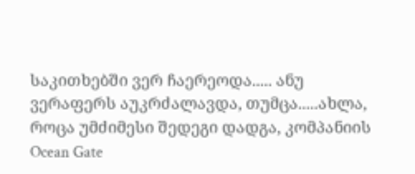საკითხებში ვერ ჩაერეოდა..... ანუ ვერაფერს აუკრძალავდა, თუმცა.....ახლა, როცა უმძიმესი შედეგი დადგა, კომპანიის Ocean Gate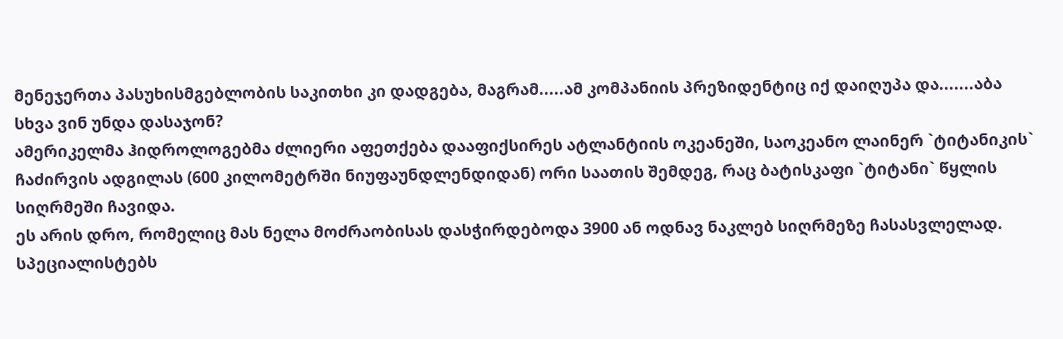მენეჯერთა პასუხისმგებლობის საკითხი კი დადგება, მაგრამ.....ამ კომპანიის პრეზიდენტიც იქ დაიღუპა და.......აბა სხვა ვინ უნდა დასაჯონ?
ამერიკელმა ჰიდროლოგებმა ძლიერი აფეთქება დააფიქსირეს ატლანტიის ოკეანეში, საოკეანო ლაინერ `ტიტანიკის` ჩაძირვის ადგილას (600 კილომეტრში ნიუფაუნდლენდიდან) ორი საათის შემდეგ, რაც ბატისკაფი `ტიტანი` წყლის სიღრმეში ჩავიდა.
ეს არის დრო, რომელიც მას ნელა მოძრაობისას დასჭირდებოდა 3900 ან ოდნავ ნაკლებ სიღრმეზე ჩასასვლელად.
სპეციალისტებს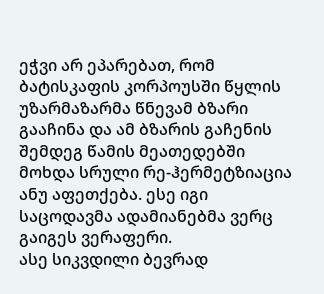ეჭვი არ ეპარებათ, რომ ბატისკაფის კორპოუსში წყლის უზარმაზარმა წნევამ ბზარი გააჩინა და ამ ბზარის გაჩენის შემდეგ წამის მეათედებში მოხდა სრული რე-ჰერმეტზიაცია ანუ აფეთქება. ესე იგი საცოდავმა ადამიანებმა ვერც გაიგეს ვერაფერი.
ასე სიკვდილი ბევრად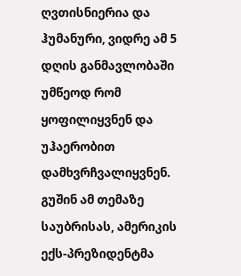ღვთისნიერია და ჰუმანური, ვიდრე ამ 5 დღის განმავლობაში უმწეოდ რომ ყოფილიყვნენ და უჰაერობით დამხვრჩვალიყვნენ.
გუშინ ამ თემაზე საუბრისას, ამერიკის ექს-პრეზიდენტმა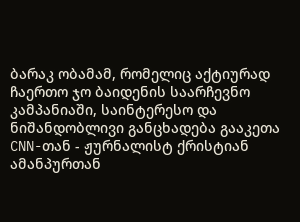ბარაკ ობამამ, რომელიც აქტიურად ჩაერთო ჯო ბაიდენის საარჩევნო კამპანიაში, საინტერესო და ნიშანდობლივი განცხადება გააკეთა CNN-თან - ჟურნალისტ ქრისტიან ამანპურთან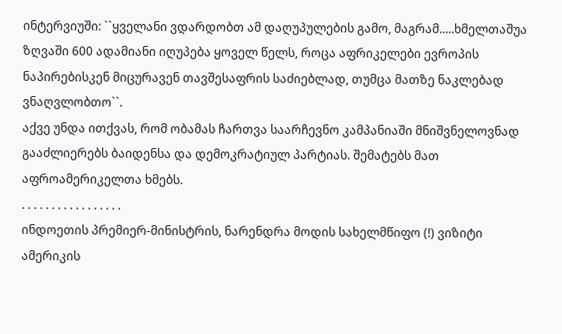ინტერვიუში: ``ყველანი ვდარდობთ ამ დაღუპულების გამო, მაგრამ.....ხმელთაშუა ზღვაში 600 ადამიანი იღუპება ყოველ წელს, როცა აფრიკელები ევროპის ნაპირებისკენ მიცურავენ თავშესაფრის საძიებლად, თუმცა მათზე ნაკლებად ვნაღვლობთო``.
აქვე უნდა ითქვას, რომ ობამას ჩართვა საარჩევნო კამპანიაში მნიშვნელოვნად გააძლიერებს ბაიდენსა და დემოკრატიულ პარტიას. შემატებს მათ აფროამერიკელთა ხმებს.
. . . . . . . . . . . . . . . . .
ინდოეთის პრემიერ-მინისტრის, ნარენდრა მოდის სახელმწიფო (!) ვიზიტი ამერიკის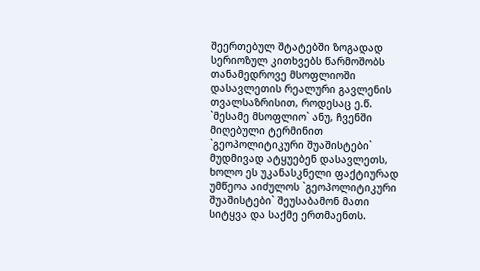შეერთებულ შტატებში ზოგადად სერიოზულ კითხვებს წარმოშობს თანამედროვე მსოფლიოში დასავლეთის რეალური გავლენის თვალსაზრისით, როდესაც ე.წ. `მესამე მსოფლიო` ანუ, ჩვენში მიღებული ტერმინით `გეოპოლიტიკური შუაშისტები` მუდმივად ატყუებენ დასავლეთს, ხოლო ეს უკანასკნელი ფაქტიურად უმწეოა აიძულოს `გეოპოლიტიკური შუაშისტები` შეუსაბამონ მათი სიტყვა და საქმე ერთმაენთს.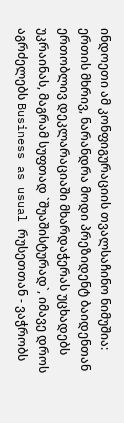ინდოეთი ამ კონფიგურაციის თვალსაჩინო ნიმუშია: ერთის მხრივ, ნარანდრა მოდი პრეზიდენტ ბაიდენთან ერთობლივ დეკლარაციაში მხარდაჭერას უცხადებს უკრაინას, მაგრამ სუფთად `შუაშისტურად`, იმავე დროს აგრძელებს Business as usual რუსეთთან - ვაჭრობს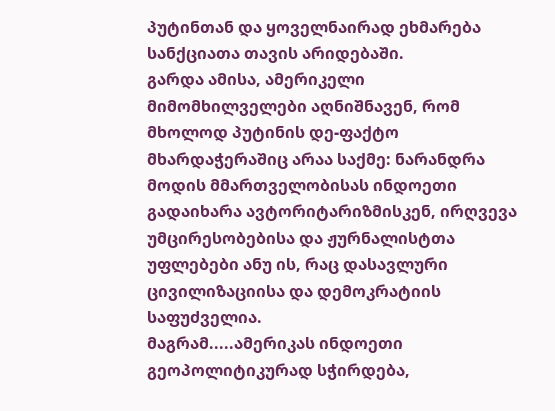პუტინთან და ყოველნაირად ეხმარება სანქციათა თავის არიდებაში.
გარდა ამისა, ამერიკელი მიმომხილველები აღნიშნავენ, რომ მხოლოდ პუტინის დე-ფაქტო მხარდაჭერაშიც არაა საქმე: ნარანდრა მოდის მმართველობისას ინდოეთი გადაიხარა ავტორიტარიზმისკენ, ირღვევა უმცირესობებისა და ჟურნალისტთა უფლებები ანუ ის, რაც დასავლური ცივილიზაციისა და დემოკრატიის საფუძველია.
მაგრამ.....ამერიკას ინდოეთი გეოპოლიტიკურად სჭირდება,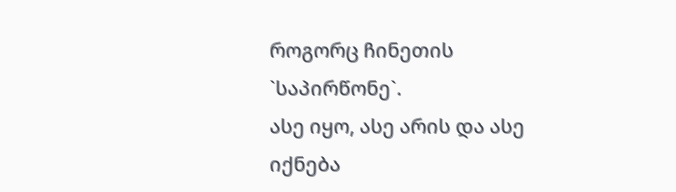როგორც ჩინეთის `საპირწონე`.
ასე იყო, ასე არის და ასე იქნება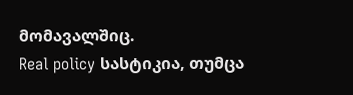მომავალშიც.
Real policy სასტიკია, თუმცა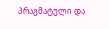პრაგმატული და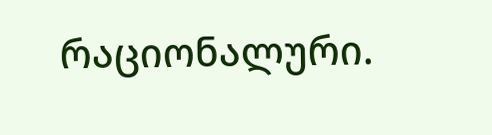რაციონალური.